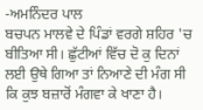-ਅਮਨਿੰਦਰ ਪਾਲ
ਬਚਪਨ ਮਾਲਵੇ ਦੇ ਪਿੰਡਾਂ ਵਰਗੇ ਸ਼ਹਿਰ 'ਚ ਬੀਤਿਆ ਸੀ। ਛੁੱਟੀਆਂ ਵਿੱਚ ਦੋ ਕੁ ਦਿਨਾਂ ਲਈ ਉਥੇ ਗਿਆ ਤਾਂ ਨਿਆਣੇ ਦੀ ਮੰਗ ਸੀ ਕਿ ਕੁਝ ਬਜ਼ਾਰੋਂ ਮੰਗਵਾ ਕੇ ਖਾਣਾ ਹੈ।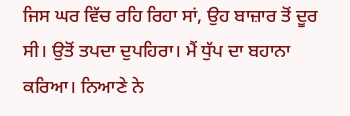ਜਿਸ ਘਰ ਵਿੱਚ ਰਹਿ ਰਿਹਾ ਸਾਂ, ਉਹ ਬਾਜ਼ਾਰ ਤੋਂ ਦੂਰ ਸੀ। ਉਤੋਂ ਤਪਦਾ ਦੁਪਹਿਰਾ। ਮੈਂ ਧੁੱਪ ਦਾ ਬਹਾਨਾ ਕਰਿਆ। ਨਿਆਣੇ ਨੇ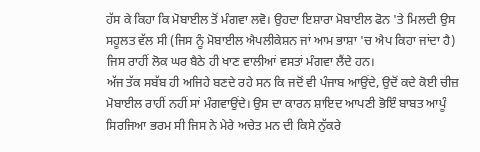ਹੱਸ ਕੇ ਕਿਹਾ ਕਿ ਮੋਬਾਈਲ ਤੋਂ ਮੰਗਵਾ ਲਵੋ। ਉਹਦਾ ਇਸ਼ਾਰਾ ਮੋਬਾਈਲ ਫੋਨ 'ਤੇ ਮਿਲਦੀ ਉਸ ਸਹੂਲਤ ਵੱਲ ਸੀ (ਜਿਸ ਨੂੰ ਮੋਬਾਈਲ ਐਪਲੀਕੇਸ਼ਨ ਜਾਂ ਆਮ ਭਾਸ਼ਾ 'ਚ ਐਪ ਕਿਹਾ ਜਾਂਦਾ ਹੈ) ਜਿਸ ਰਾਹੀਂ ਲੋਕ ਘਰ ਬੈਠੇ ਹੀ ਖਾਣ ਵਾਲੀਆਂ ਵਸਤਾਂ ਮੰਗਵਾ ਲੈਂਦੇ ਹਨ।
ਅੱਜ ਤੱਕ ਸਬੱਬ ਹੀ ਅਜਿਹੇ ਬਣਦੇ ਰਹੇ ਸਨ ਕਿ ਜਦੋਂ ਵੀ ਪੰਜਾਬ ਆਉਂਦੇ, ਉਦੋਂ ਕਦੇ ਕੋਈ ਚੀਜ਼ ਮੋਬਾਈਲ ਰਾਹੀਂ ਨਹੀਂ ਸਾਂ ਮੰਗਵਾਉਂਦੇ। ਉਸ ਦਾ ਕਾਰਨ ਸ਼ਾਇਦ ਆਪਣੀ ਭੋਇੰ ਬਾਬਤ ਆਪੂੰ ਸਿਰਜਿਆ ਭਰਮ ਸੀ ਜਿਸ ਨੇ ਮੇਰੇ ਅਚੇਤ ਮਨ ਦੀ ਕਿਸੇ ਨੁੱਕਰੇ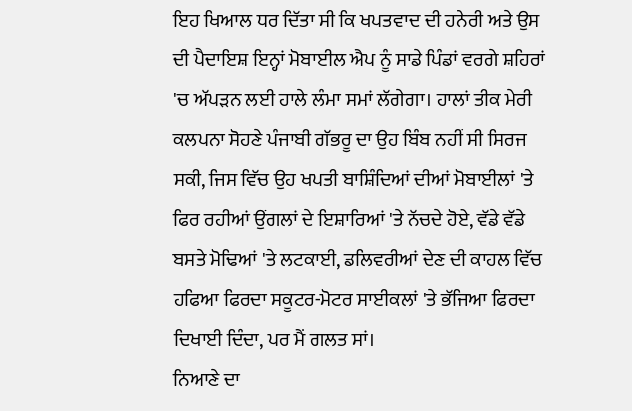ਇਹ ਖਿਆਲ ਧਰ ਦਿੱਤਾ ਸੀ ਕਿ ਖਪਤਵਾਦ ਦੀ ਹਨੇਰੀ ਅਤੇ ਉਸ ਦੀ ਪੈਦਾਇਸ਼ ਇਨ੍ਹਾਂ ਮੋਬਾਈਲ ਐਪ ਨੂੰ ਸਾਡੇ ਪਿੰਡਾਂ ਵਰਗੇ ਸ਼ਹਿਰਾਂ 'ਚ ਅੱਪੜਨ ਲਈ ਹਾਲੇ ਲੰਮਾ ਸਮਾਂ ਲੱਗੇਗਾ। ਹਾਲਾਂ ਤੀਕ ਮੇਰੀ ਕਲਪਨਾ ਸੋਹਣੇ ਪੰਜਾਬੀ ਗੱਭਰੂ ਦਾ ਉਹ ਬਿੰਬ ਨਹੀਂ ਸੀ ਸਿਰਜ ਸਕੀ, ਜਿਸ ਵਿੱਚ ਉਹ ਖਪਤੀ ਬਾਸ਼ਿੰਦਿਆਂ ਦੀਆਂ ਮੋਬਾਈਲਾਂ 'ਤੇ ਫਿਰ ਰਹੀਆਂ ਉਂਗਲਾਂ ਦੇ ਇਸ਼ਾਰਿਆਂ 'ਤੇ ਨੱਚਦੇ ਹੋਏ, ਵੱਡੇ ਵੱਡੇ ਬਸਤੇ ਮੋਢਿਆਂ 'ਤੇ ਲਟਕਾਈ, ਡਲਿਵਰੀਆਂ ਦੇਣ ਦੀ ਕਾਹਲ ਵਿੱਚ ਹਫਿਆ ਫਿਰਦਾ ਸਕੂਟਰ-ਮੋਟਰ ਸਾਈਕਲਾਂ 'ਤੇ ਭੱਜਿਆ ਫਿਰਦਾ ਦਿਖਾਈ ਦਿੰਦਾ, ਪਰ ਮੈਂ ਗਲਤ ਸਾਂ।
ਨਿਆਣੇ ਦਾ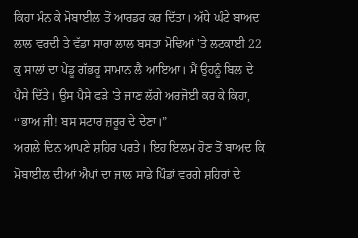ਕਿਹਾ ਮੰਨ ਕੇ ਮੋਬਾਈਲ ਤੋਂ ਆਰਡਰ ਕਰ ਦਿੱਤਾ। ਅੱਧੇ ਘੰਟੇ ਬਾਅਦ ਲਾਲ ਵਰਦੀ ਤੇ ਵੱਡਾ ਸਾਰਾ ਲਾਲ ਬਸਤਾ ਮੋਢਿਆਂ 'ਤੇ ਲਟਕਾਈ 22 ਕੁ ਸਾਲਾਂ ਦਾ ਪੇਂਡੂ ਗੱਭਰੂ ਸਾਮਾਨ ਲੈ ਆਇਆ। ਮੈਂ ਉਹਨੂੰ ਬਿਲ ਦੇ ਪੈਸੇ ਦਿੱਤੇ। ਉਸ ਪੈਸੇ ਫੜੇ 'ਤੇ ਜਾਣ ਲੱਗੇ ਅਰਜੋਈ ਕਰ ਕੇ ਕਿਹਾ, ‘‘ਭਾਅ ਜੀ! ਬਸ ਸਟਾਰ ਜ਼ਰੂਰ ਦੇ ਦੇਣਾ।”
ਅਗਲੇ ਦਿਨ ਆਪਣੇ ਸ਼ਹਿਰ ਪਰਤੇ। ਇਹ ਇਲਮ ਹੋਣ ਤੋਂ ਬਾਅਦ ਕਿ ਮੋਬਾਈਲ ਦੀਆਂ ਐਪਾਂ ਦਾ ਜਾਲ ਸਾਡੇ ਪਿੰਡਾਂ ਵਰਗੇ ਸ਼ਹਿਰਾਂ ਦੇ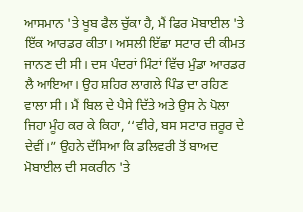ਆਸਮਾਨ 'ਤੇ ਖੂਬ ਫੈਲ ਚੁੱਕਾ ਹੈ, ਮੈਂ ਫਿਰ ਮੋਬਾਈਲ 'ਤੇ ਇੱਕ ਆਰਡਰ ਕੀਤਾ। ਅਸਲੀ ਇੱਛਾ ਸਟਾਰ ਦੀ ਕੀਮਤ ਜਾਨਣ ਦੀ ਸੀ। ਦਸ ਪੰਦਰਾਂ ਮਿੰਟਾਂ ਵਿੱਚ ਮੁੰਡਾ ਆਰਡਰ ਲੈ ਆਇਆ। ਉਹ ਸ਼ਹਿਰ ਲਾਗਲੇ ਪਿੰਡ ਦਾ ਰਹਿਣ ਵਾਲਾ ਸੀ। ਮੈਂ ਬਿਲ ਦੇ ਪੈਸੇ ਦਿੱਤੇ ਅਤੇ ਉਸ ਨੇ ਪੋਲਾ ਜਿਹਾ ਮੂੰਹ ਕਰ ਕੇ ਕਿਹਾ, ‘‘ਵੀਰੇ, ਬਸ ਸਟਾਰ ਜ਼ਰੂਰ ਦੇ ਦੇਵੀਂ।” ਉਹਨੇ ਦੱਸਿਆ ਕਿ ਡਲਿਵਰੀ ਤੋਂ ਬਾਅਦ ਮੋਬਾਈਲ ਦੀ ਸਕਰੀਨ 'ਤੇ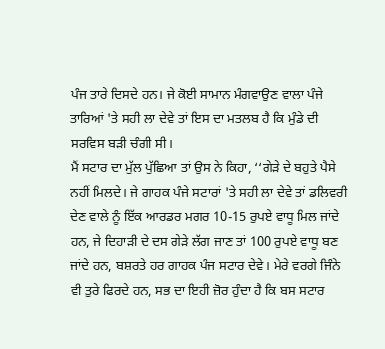ਪੰਜ ਤਾਰੇ ਦਿਸਦੇ ਹਨ। ਜੇ ਕੋਈ ਸਾਮਾਨ ਮੰਗਵਾਉਣ ਵਾਲਾ ਪੰਜੇ ਤਾਰਿਆਂ 'ਤੇ ਸਹੀ ਲਾ ਦੇਵੇ ਤਾਂ ਇਸ ਦਾ ਮਤਲਬ ਹੈ ਕਿ ਮੁੰਡੇ ਦੀ ਸਰਵਿਸ ਬੜੀ ਚੰਗੀ ਸੀ।
ਮੈਂ ਸਟਾਰ ਦਾ ਮੁੱਲ ਪੁੱਛਿਆ ਤਾਂ ਉਸ ਨੇ ਕਿਹਾ, ‘‘ਗੇੜੇ ਦੇ ਬਹੁਤੇ ਪੈਸੇ ਨਹੀਂ ਮਿਲਦੇ। ਜੇ ਗਾਹਕ ਪੰਜੇ ਸਟਾਰਾਂ 'ਤੇ ਸਹੀ ਲਾ ਦੇਵੇ ਤਾਂ ਡਲਿਵਰੀ ਦੇਣ ਵਾਲੇ ਨੂੰ ਇੱਕ ਆਰਡਰ ਮਗਰ 10-15 ਰੁਪਏ ਵਾਧੂ ਮਿਲ ਜਾਂਦੇ ਹਨ, ਜੇ ਦਿਹਾੜੀ ਦੇ ਦਸ ਗੇੜੇ ਲੱਗ ਜਾਣ ਤਾਂ 100 ਰੁਪਏ ਵਾਧੂ ਬਣ ਜਾਂਦੇ ਹਨ, ਬਸ਼ਰਤੇ ਹਰ ਗਾਹਕ ਪੰਜ ਸਟਾਰ ਦੇਵੇ। ਮੇਰੇ ਵਰਗੇ ਜਿੰਨੇ ਵੀ ਤੁਰੇ ਫਿਰਦੇ ਹਨ, ਸਭ ਦਾ ਇਹੀ ਜ਼ੋਰ ਹੁੰਦਾ ਹੈ ਕਿ ਬਸ ਸਟਾਰ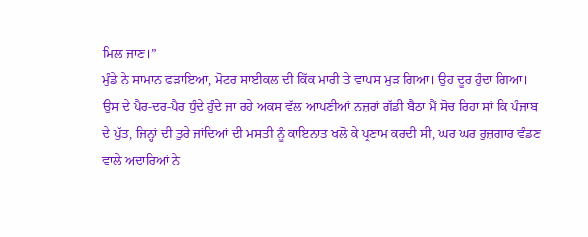ਮਿਲ ਜਾਣ।”
ਮੁੰਡੇ ਨੇ ਸਾਮਾਨ ਫੜਾਇਆ, ਮੋਟਰ ਸਾਈਕਲ ਦੀ ਕਿੱਕ ਮਾਰੀ ਤੇ ਵਾਪਸ ਮੁੜ ਗਿਆ। ਉਹ ਦੂਰ ਹੁੰਦਾ ਗਿਆ। ਉਸ ਦੇ ਪੈਰ-ਦਰ-ਪੈਰ ਧੁੰਦੇ ਹੁੰਦੇ ਜਾ ਰਹੇ ਅਕਸ ਵੱਲ ਆਪਣੀਆਂ ਨਜ਼ਰਾਂ ਗੱਡੀ ਬੈਠਾ ਮੈਂ ਸੋਚ ਰਿਹਾ ਸਾਂ ਕਿ ਪੰਜਾਬ ਦੇ ਪੁੱਤ, ਜਿਨ੍ਹਾਂ ਦੀ ਤੁਰੇ ਜਾਂਦਿਆਂ ਦੀ ਮਸਤੀ ਨੂੰ ਕਾਇਨਾਤ ਖਲੋ ਕੇ ਪ੍ਰਣਾਮ ਕਰਦੀ ਸੀ, ਘਰ ਘਰ ਰੁਜ਼ਗਾਰ ਵੰਡਣ ਵਾਲੇ ਅਦਾਰਿਆਂ ਨੇ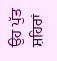ਉਹ ਪੁੱਤ ਸ਼ਹਿਰਾਂ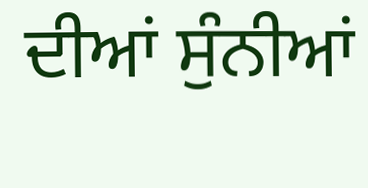ਦੀਆਂ ਸੁੰਨੀਆਂ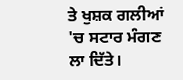ਤੇ ਖੁਸ਼ਕ ਗਲੀਆਂ 'ਚ ਸਟਾਰ ਮੰਗਣ ਲਾ ਦਿੱਤੇ।